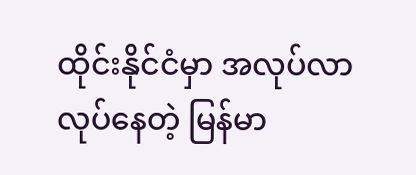ထိုင်းနိုင်ငံမှာ အလုပ်လာလုပ်နေတဲ့ မြန်မာ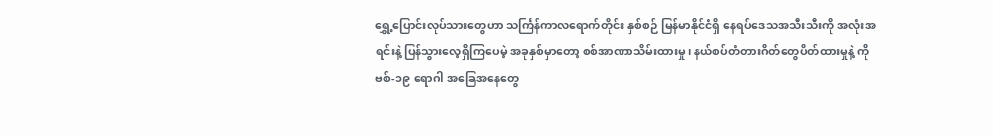ရွှေ့ပြောင်းလုပ်သားတွေဟာ သင်္ကြန်ကာလရောက်တိုင်း နှစ်စဉ် မြန်မာနိုင်ငံရှိ နေရပ်ဒေသအသီးသီးကို အလုံးအရင်းနဲ့ ပြန်သွားလေ့ရှိကြပေမဲ့ အခုနှစ်မှာတော့ စစ်အာဏာသိမ်းထားမှု၊ နယ်စပ်တံတားဂိတ်တွေပိတ်ထားမှုနဲ့ ကိုဗစ်-၁၉ ရောဂါ အခြေအနေတွေ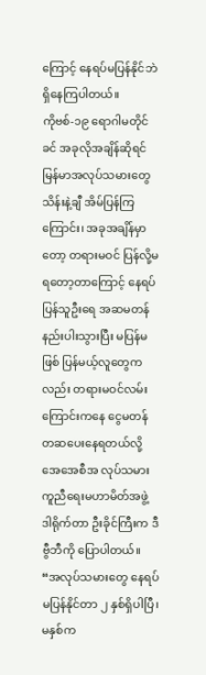ကြောင့် နေရပ်မပြန်နိုင်ဘဲ ရှိနေကြပါတယ်။
ကိုဗစ်-၁၉ ရောဂါမတိုင်ခင် အခုလိုအချိန်ဆိုရင် မြန်မာအလုပ်သမားတွေ သိန်းနဲ့ချီ အိမ်ပြန်ကြကြောင်း၊ အခုအချိန်မှာတော့ တရားမဝင် ပြန်လို့မရတော့တာကြောင့် နေရပ်ပြန်သူဦးရေ အဆမတန်နည်းပါးသွားပြီး မပြန်မဖြစ် ပြန်မယ့်လူတွေကလည်း တရားမဝင်လမ်းကြောင်းကနေ ငွေမတန်တဆပေးနေရတယ်လို့ အေအေစီအ လုပ်သမားကူညီရေးမဟာမိတ်အဖွဲ့ ဒါရိုက်တာ ဦးခိုင်ကြီးက ဒီဗွီဘီကို ပြောပါတယ်။
“အလုပ်သမားတွေ နေရပ်မပြန်နိုင်တာ ၂ နှစ်ရှိပါပြီ၊ မနှစ်က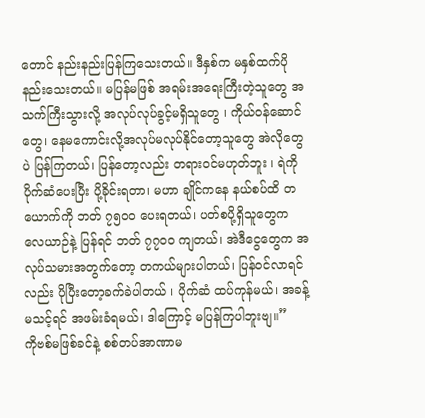တောင် နည်းနည်းပြန်ကြသေးတယ်။ ဒီနှစ်က မနှစ်ထက်ပိုနည်းသေးတယ်။ မပြန်မဖြစ် အရမ်းအရေးကြီးတဲ့သူတွေ အသက်ကြီးသွားလို့ အလုပ်လုပ်ခွင့်မရှိသူတွေ ၊ ကိုယ်ဝန်ဆောင်တွေ၊ နေမကောင်းလို့အလုပ်မလုပ်နိုင်တော့သူတွေ အဲလိုတွေပဲ ပြန်ကြတယ်၊ ပြန်တော့လည်း တရားဝင်မဟုတ်ဘူး ၊ ရဲကို ပိုက်ဆံပေးပြီး ပို့ခိုင်းရတာ၊ မဟာ ချိုင်ကနေ နယ်စပ်ထိ တယောက်ကို ဘတ် ၇၅၀၀ ပေးရတယ်၊ ပတ်စပို့ရှိသူတွေက လေယာဉ်နဲ့ ပြန်ရင် ဘတ် ၇၇၀၀ ကျတယ်၊ အဲဒီငွေတွေက အလုပ်သမားအတွက်တော့ တကယ်များပါတယ်၊ ပြန်ဝင်လာရင်လည်း ပိုပြီးတော့ခက်ခဲပါတယ် ၊ ပိုက်ဆံ ထပ်ကုန်မယ်၊ အခန့်မသင့်ရင် အဖမ်းခံရမယ်၊ ဒါကြောင့် မပြန်ကြပါဘူးဗျ။”
ကိုဗစ်မဖြစ်ခင်နဲ့ စစ်တပ်အာဏာမ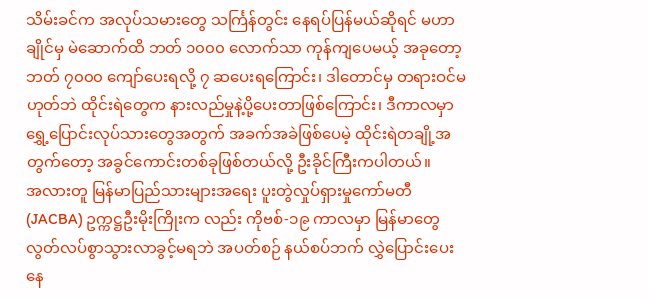သိမ်းခင်က အလုပ်သမားတွေ သင်္ကြန်တွင်း နေရပ်ပြန်မယ်ဆိုရင် မဟာချိုင်မှ မဲဆောက်ထိ ဘတ် ၁၀၀၀ လောက်သာ ကုန်ကျပေမယ့် အခုတော့ ဘတ် ၇၀၀၀ ကျော်ပေးရလို့ ၇ ဆပေးရကြောင်း၊ ဒါတောင်မှ တရားဝင်မဟုတ်ဘဲ ထိုင်းရဲတွေက နားလည်မှုနဲ့ပို့ပေးတာဖြစ်ကြောင်း၊ ဒီကာလမှာ ရွှေ့ပြောင်းလုပ်သားတွေအတွက် အခက်အခဲဖြစ်ပေမဲ့ ထိုင်းရဲတချို့အတွက်တော့ အခွင်ကောင်းတစ်ခုဖြစ်တယ်လို့ ဦးခိုင်ကြီးကပါတယ်။
အလားတူ မြန်မာပြည်သားများအရေး ပူးတွဲလှုပ်ရှားမှုကော်မတီ (JACBA) ဥက္ကဋ္ဌဦးမိုးကြိုးက လည်း ကိုဗစ်-၁၉ ကာလမှာ မြန်မာတွေ လွတ်လပ်စွာသွားလာခွင့်မရဘဲ အပတ်စဉ် နယ်စပ်ဘက် လွှဲပြောင်းပေးနေ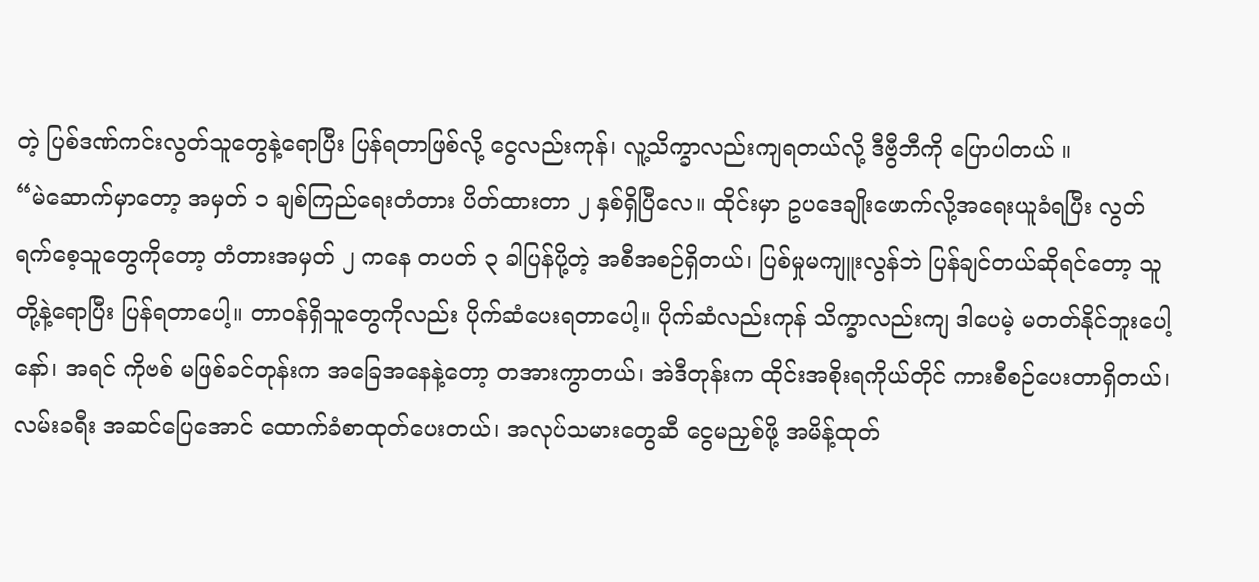တဲ့ ပြစ်ဒဏ်ကင်းလွတ်သူတွေနဲ့ရောပြီး ပြန်ရတာဖြစ်လို့ ငွေလည်းကုန်၊ လူ့သိက္ခာလည်းကျရတယ်လို့ ဒီဗွီဘီကို ပြောပါတယ် ။
“မဲဆောက်မှာတော့ အမှတ် ၁ ချစ်ကြည်ရေးတံတား ပိတ်ထားတာ ၂ နှစ်ရှိပြီလေ။ ထိုင်းမှာ ဥပဒေချိုးဖောက်လို့အရေးယူခံရပြီး လွတ်ရက်စေ့သူတွေကိုတော့ တံတားအမှတ် ၂ ကနေ တပတ် ၃ ခါပြန်ပို့တဲ့ အစီအစဉ်ရှိတယ်၊ ပြစ်မှုမကျူးလွန်ဘဲ ပြန်ချင်တယ်ဆိုရင်တော့ သူတို့နဲ့ရောပြီး ပြန်ရတာပေါ့။ တာဝန်ရှိသူတွေကိုလည်း ပိုက်ဆံပေးရတာပေါ့။ ပိုက်ဆံလည်းကုန် သိက္ခာလည်းကျ ဒါပေမဲ့ မတတ်နိုင်ဘူးပေါ့နော်၊ အရင် ကိုဗစ် မဖြစ်ခင်တုန်းက အခြေအနေနဲ့တော့ တအားကွာတယ်၊ အဲဒီတုန်းက ထိုင်းအစိုးရကိုယ်တိုင် ကားစီစဉ်ပေးတာရှိတယ်၊ လမ်းခရီး အဆင်ပြေအောင် ထောက်ခံစာထုတ်ပေးတယ်၊ အလုပ်သမားတွေဆီ ငွေမညှစ်ဖို့ အမိန့်ထုတ်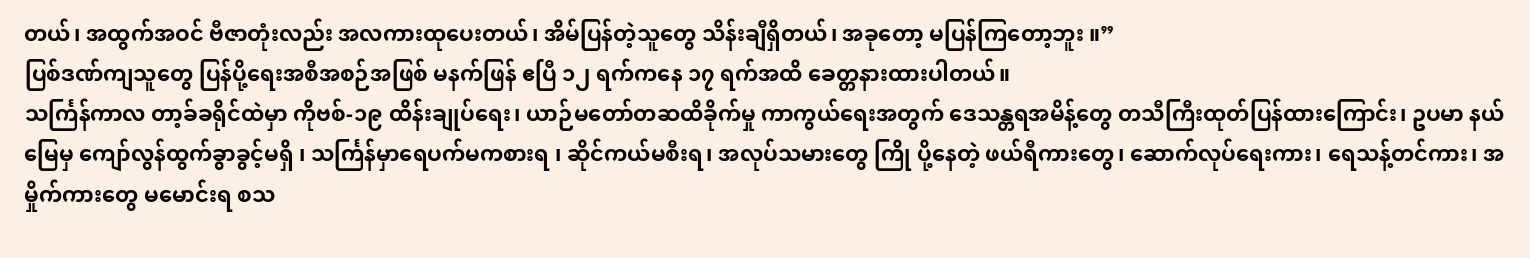တယ်၊ အထွက်အဝင် ဗီဇာတုံးလည်း အလကားထုပေးတယ်၊ အိမ်ပြန်တဲ့သူတွေ သိန်းချီရှိတယ်၊ အခုတော့ မပြန်ကြတော့ဘူး ။”
ပြစ်ဒဏ်ကျသူတွေ ပြန်ပို့ရေးအစီအစဉ်အဖြစ် မနက်ဖြန် ဧပြီ ၁၂ ရက်ကနေ ၁၇ ရက်အထိ ခေတ္တနားထားပါတယ်။
သင်္ကြန်ကာလ တာ့ခ်ခရိုင်ထဲမှာ ကိုဗစ်-၁၉ ထိန်းချုပ်ရေး၊ ယာဉ်မတော်တဆထိခိုက်မှု ကာကွယ်ရေးအတွက် ဒေသန္တရအမိန့်တွေ တသီကြီးထုတ်ပြန်ထားကြောင်း၊ ဥပမာ နယ်မြေမှ ကျော်လွန်ထွက်ခွာခွင့်မရှိ ၊ သင်္ကြန်မှာရေပက်မကစားရ ၊ ဆိုင်ကယ်မစီးရ၊ အလုပ်သမားတွေ ကြို ပို့နေတဲ့ ဖယ်ရီကားတွေ၊ ဆောက်လုပ်ရေးကား၊ ရေသန့်တင်ကား၊ အမှိုက်ကားတွေ မမောင်းရ စသ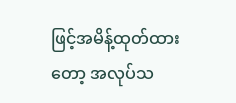ဖြင့်အမိန့်ထုတ်ထားတော့ အလုပ်သ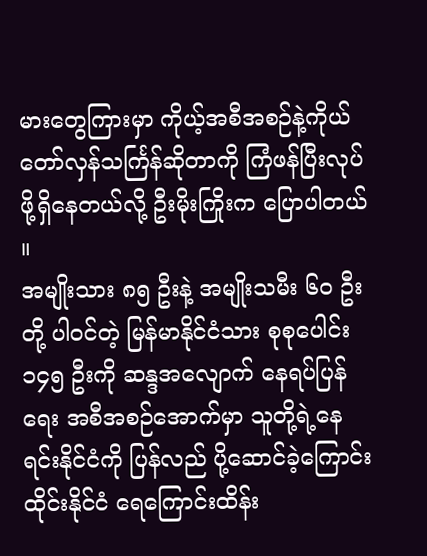မားတွေကြားမှာ ကိုယ့်အစီအစဉ်နဲ့ကိုယ် တော်လှန်သင်္ကြန်ဆိုတာကို ကြံဖန်ပြီးလုပ်ဖို့ရှိနေတယ်လို့ ဦးမိုးကြိုးက ပြောပါတယ် ။
အမျိုးသား ၈၅ ဦးနဲ့ အမျိုးသမီး ၆၀ ဦးတို့ ပါဝင်တဲ့ မြန်မာနိုင်ငံသား စုစုပေါင်း ၁၄၅ ဦးကို ဆန္ဒအလျောက် နေရပ်ပြန်ရေး အစီအစဉ်အောက်မှာ သူတို့ရဲ့နေရင်းနိုင်ငံကို ပြန်လည် ပို့ဆောင်ခဲ့ကြောင်း ထိုင်းနိုင်ငံ ရေကြောင်းထိန်း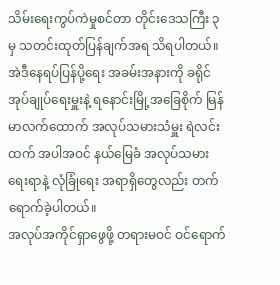သိမ်းရေးကွပ်ကဲမှုစင်တာ တိုင်းဒေသကြီး ၃ မှ သတင်းထုတ်ပြန်ချက်အရ သိရပါတယ်။
အဲဒီနေရပ်ပြန်ပို့ရေး အခမ်းအနားကို ခရိုင်အုပ်ချုပ်ရေးမှူးနဲ့ ရနောင်းမြို့အခြေစိုက် မြန်မာလက်ထောက် အလုပ်သမားသံမှူး ရဲလင်းထက် အပါအဝင် နယ်မြေခံ အလုပ်သမားရေးရာနဲ့ လုံခြုံရေး အရာရှိတွေလည်း တက်ရောက်ခဲ့ပါတယ်။
အလုပ်အကိုင်ရှာဖွေဖို့ တရားမဝင် ဝင်ရောက်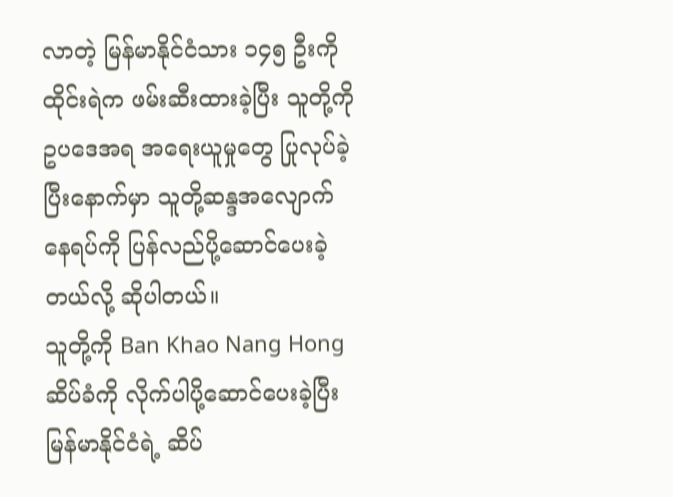လာတဲ့ မြန်မာနိုင်ငံသား ၁၄၅ ဦးကို ထိုင်းရဲက ဖမ်းဆီးထားခဲ့ပြီး သူတို့ကို ဥပဒေအရ အရေးယူမှုတွေ ပြုလုပ်ခဲ့ပြီးနောက်မှာ သူတို့ဆန္ဒအလျောက် နေရပ်ကို ပြန်လည်ပို့ဆောင်ပေးခဲ့တယ်လို့ ဆိုပါတယ်။
သူတို့ကို Ban Khao Nang Hong ဆိပ်ခံကို လိုက်ပါပို့ဆောင်ပေးခဲ့ပြီး မြန်မာနိုင်ငံရဲ့ ဆိပ်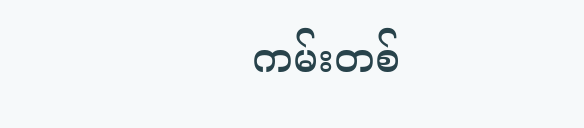ကမ်းတစ်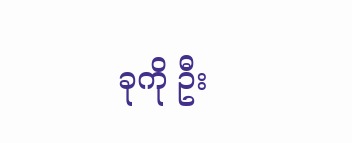ခုကို ဦး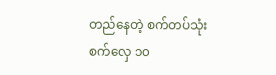တည်နေတဲ့ စက်တပ်သုံး စက်လှေ ၁၀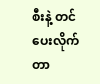စီးနဲ့ တင်ပေးလိုက်တာ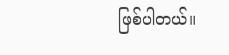ဖြစ်ပါတယ်။